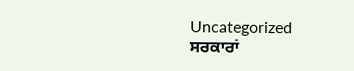Uncategorized
ਸਰਕਾਰਾਂ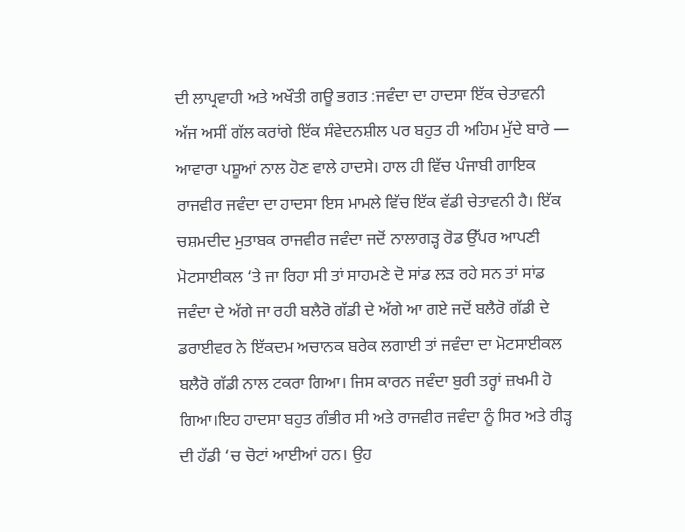ਦੀ ਲਾਪ੍ਰਵਾਹੀ ਅਤੇ ਅਖੌਤੀ ਗਊ ਭਗਤ :ਜਵੰਦਾ ਦਾ ਹਾਦਸਾ ਇੱਕ ਚੇਤਾਵਨੀ
ਅੱਜ ਅਸੀਂ ਗੱਲ ਕਰਾਂਗੇ ਇੱਕ ਸੰਵੇਦਨਸ਼ੀਲ ਪਰ ਬਹੁਤ ਹੀ ਅਹਿਮ ਮੁੱਦੇ ਬਾਰੇ — ਆਵਾਰਾ ਪਸ਼ੂਆਂ ਨਾਲ ਹੋਣ ਵਾਲੇ ਹਾਦਸੇ। ਹਾਲ ਹੀ ਵਿੱਚ ਪੰਜਾਬੀ ਗਾਇਕ ਰਾਜਵੀਰ ਜਵੰਦਾ ਦਾ ਹਾਦਸਾ ਇਸ ਮਾਮਲੇ ਵਿੱਚ ਇੱਕ ਵੱਡੀ ਚੇਤਾਵਨੀ ਹੈ। ਇੱਕ ਚਸ਼ਮਦੀਦ ਮੁਤਾਬਕ ਰਾਜਵੀਰ ਜਵੰਦਾ ਜਦੋਂ ਨਾਲਾਗੜ੍ਹ ਰੋਡ ਉੱਪਰ ਆਪਣੀ ਮੋਟਸਾਈਕਲ ‘ਤੇ ਜਾ ਰਿਹਾ ਸੀ ਤਾਂ ਸਾਹਮਣੇ ਦੋ ਸਾਂਡ ਲੜ ਰਹੇ ਸਨ ਤਾਂ ਸਾਂਡ ਜਵੰਦਾ ਦੇ ਅੱਗੇ ਜਾ ਰਹੀ ਬਲੈਰੋ ਗੱਡੀ ਦੇ ਅੱਗੇ ਆ ਗਏ ਜਦੋਂ ਬਲੈਰੋ ਗੱਡੀ ਦੇ ਡਰਾਈਵਰ ਨੇ ਇੱਕਦਮ ਅਚਾਨਕ ਬਰੇਕ ਲਗਾਈ ਤਾਂ ਜਵੰਦਾ ਦਾ ਮੋਟਸਾਈਕਲ ਬਲੈਰੋ ਗੱਡੀ ਨਾਲ ਟਕਰਾ ਗਿਆ। ਜਿਸ ਕਾਰਨ ਜਵੰਦਾ ਬੁਰੀ ਤਰ੍ਹਾਂ ਜ਼ਖਮੀ ਹੋ ਗਿਆ।ਇਹ ਹਾਦਸਾ ਬਹੁਤ ਗੰਭੀਰ ਸੀ ਅਤੇ ਰਾਜਵੀਰ ਜਵੰਦਾ ਨੂੰ ਸਿਰ ਅਤੇ ਰੀੜ੍ਹ ਦੀ ਹੱਡੀ ‘ਚ ਚੋਟਾਂ ਆਈਆਂ ਹਨ। ਉਹ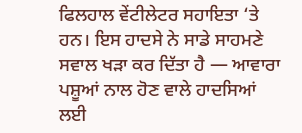ਫਿਲਹਾਲ ਵੇਂਟੀਲੇਟਰ ਸਹਾਇਤਾ ‘ਤੇ ਹਨ। ਇਸ ਹਾਦਸੇ ਨੇ ਸਾਡੇ ਸਾਹਮਣੇ ਸਵਾਲ ਖੜਾ ਕਰ ਦਿੱਤਾ ਹੈ — ਆਵਾਰਾ ਪਸ਼ੂਆਂ ਨਾਲ ਹੋਣ ਵਾਲੇ ਹਾਦਸਿਆਂ ਲਈ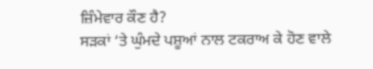ਜ਼ਿੰਮੇਵਾਰ ਕੌਣ ਹੈ?
ਸੜਕਾਂ ‘ਤੇ ਘੁੰਮਦੇ ਪਸ਼ੂਆਂ ਨਾਲ ਟਕਰਾਅ ਕੇ ਹੋਣ ਵਾਲੇ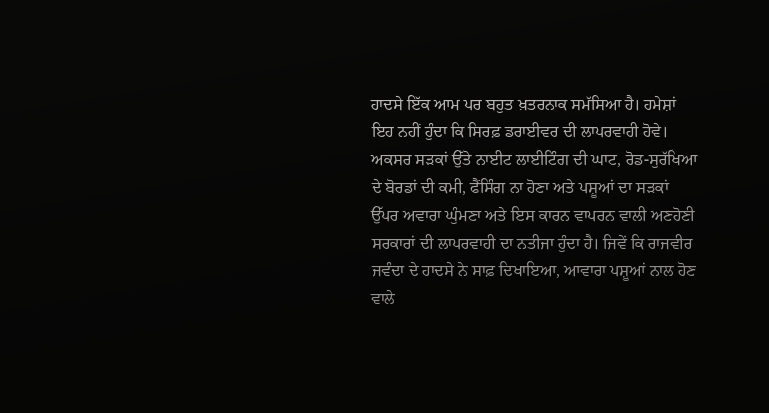ਹਾਦਸੇ ਇੱਕ ਆਮ ਪਰ ਬਹੁਤ ਖ਼ਤਰਨਾਕ ਸਮੱਸਿਆ ਹੈ। ਹਮੇਸ਼ਾਂ ਇਹ ਨਹੀਂ ਹੁੰਦਾ ਕਿ ਸਿਰਫ਼ ਡਰਾਈਵਰ ਦੀ ਲਾਪਰਵਾਹੀ ਹੋਵੇ। ਅਕਸਰ ਸੜਕਾਂ ਉੱਤੇ ਨਾਈਟ ਲਾਈਟਿੰਗ ਦੀ ਘਾਟ, ਰੋਡ-ਸੁਰੱਖਿਆ ਦੇ ਬੋਰਡਾਂ ਦੀ ਕਮੀ, ਫੈਂਸਿੰਗ ਨਾ ਹੋਣਾ ਅਤੇ ਪਸ਼ੂਆਂ ਦਾ ਸੜਕਾਂ ਉੱਪਰ ਅਵਾਰਾ ਘੁੰਮਣਾ ਅਤੇ ਇਸ ਕਾਰਨ ਵਾਪਰਨ ਵਾਲੀ ਅਣਹੋਣੀ ਸਰਕਾਰਾਂ ਦੀ ਲਾਪਰਵਾਹੀ ਦਾ ਨਤੀਜਾ ਹੁੰਦਾ ਹੈ। ਜਿਵੇਂ ਕਿ ਰਾਜਵੀਰ ਜਵੰਦਾ ਦੇ ਹਾਦਸੇ ਨੇ ਸਾਫ਼ ਦਿਖਾਇਆ, ਆਵਾਰਾ ਪਸ਼ੂਆਂ ਨਾਲ ਹੋਣ ਵਾਲੇ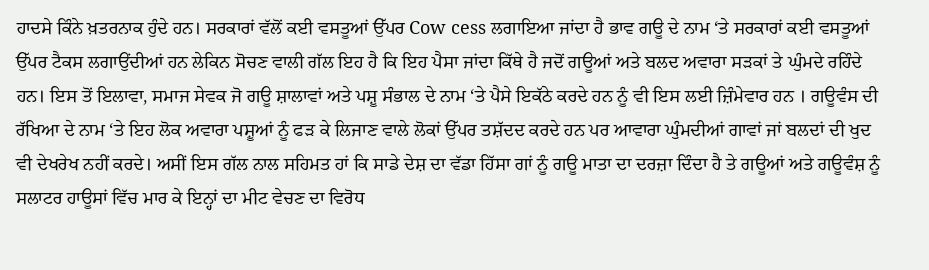ਹਾਦਸੇ ਕਿੰਨੇ ਖ਼ਤਰਨਾਕ ਹੁੰਦੇ ਹਨ। ਸਰਕਾਰਾਂ ਵੱਲੋਂ ਕਈ ਵਸਤੂਆਂ ਉੱਪਰ Cow cess ਲਗਾਇਆ ਜਾਂਦਾ ਹੈ ਭਾਵ ਗਊ ਦੇ ਨਾਮ ‘ਤੇ ਸਰਕਾਰਾਂ ਕਈ ਵਸਤੂਆਂ ਉੱਪਰ ਟੈਕਸ ਲਗਾਉਂਦੀਆਂ ਹਨ ਲੇਕਿਨ ਸੋਚਣ ਵਾਲੀ ਗੱਲ ਇਹ ਹੈ ਕਿ ਇਹ ਪੈਸਾ ਜਾਂਦਾ ਕਿੱਥੇ ਹੈ ਜਦੋਂ ਗਊਆਂ ਅਤੇ ਬਲਦ ਅਵਾਰਾ ਸੜਕਾਂ ਤੇ ਘੁੰਮਦੇ ਰਹਿੰਦੇ ਹਨ। ਇਸ ਤੋਂ ਇਲਾਵਾ, ਸਮਾਜ ਸੇਵਕ ਜੋ ਗਊ ਸ਼ਾਲਾਵਾਂ ਅਤੇ ਪਸ਼ੂ ਸੰਭਾਲ ਦੇ ਨਾਮ ‘ਤੇ ਪੈਸੇ ਇਕੱਠੇ ਕਰਦੇ ਹਨ ਨੂੰ ਵੀ ਇਸ ਲਈ ਜ਼ਿੰਮੇਵਾਰ ਹਨ । ਗਊਵੰਸ ਦੀ ਰੱਖਿਆ ਦੇ ਨਾਮ ‘ਤੇ ਇਹ ਲੋਕ ਅਵਾਰਾ ਪਸ਼ੂਆਂ ਨੂੰ ਫੜ ਕੇ ਲਿਜਾਣ ਵਾਲੇ ਲੋਕਾਂ ਉੱਪਰ ਤਸ਼ੱਦਦ ਕਰਦੇ ਹਨ ਪਰ ਆਵਾਰਾ ਘੁੰਮਦੀਆਂ ਗਾਵਾਂ ਜਾਂ ਬਲਦਾਂ ਦੀ ਖੁਦ ਵੀ ਦੇਖਰੇਖ ਨਹੀਂ ਕਰਦੇ। ਅਸੀਂ ਇਸ ਗੱਲ ਨਾਲ ਸਹਿਮਤ ਹਾਂ ਕਿ ਸਾਡੇ ਦੇਸ਼ ਦਾ ਵੱਡਾ ਹਿੱਸਾ ਗਾਂ ਨੂੰ ਗਊ ਮਾਤਾ ਦਾ ਦਰਜ਼ਾ ਦਿੰਦਾ ਹੈ ਤੇ ਗਊਆਂ ਅਤੇ ਗਊਵੰਸ਼ ਨੂੰ ਸਲਾਟਰ ਹਾਊਸਾਂ ਵਿੱਚ ਮਾਰ ਕੇ ਇਨ੍ਹਾਂ ਦਾ ਮੀਟ ਵੇਚਣ ਦਾ ਵਿਰੋਧ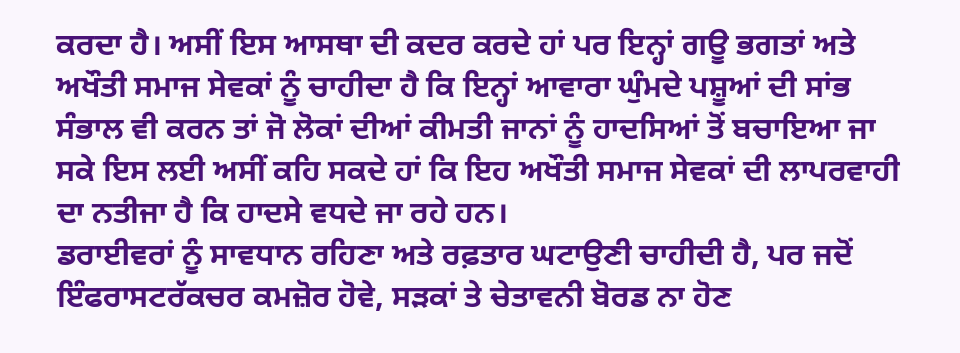ਕਰਦਾ ਹੈ। ਅਸੀਂ ਇਸ ਆਸਥਾ ਦੀ ਕਦਰ ਕਰਦੇ ਹਾਂ ਪਰ ਇਨ੍ਹਾਂ ਗਊ ਭਗਤਾਂ ਅਤੇ ਅਖੌਤੀ ਸਮਾਜ ਸੇਵਕਾਂ ਨੂੰ ਚਾਹੀਦਾ ਹੈ ਕਿ ਇਨ੍ਹਾਂ ਆਵਾਰਾ ਘੁੰਮਦੇ ਪਸ਼ੂਆਂ ਦੀ ਸਾਂਭ ਸੰਭਾਲ ਵੀ ਕਰਨ ਤਾਂ ਜੋ ਲੋਕਾਂ ਦੀਆਂ ਕੀਮਤੀ ਜਾਨਾਂ ਨੂੰ ਹਾਦਸਿਆਂ ਤੋਂ ਬਚਾਇਆ ਜਾ ਸਕੇ ਇਸ ਲਈ ਅਸੀਂ ਕਹਿ ਸਕਦੇ ਹਾਂ ਕਿ ਇਹ ਅਖੌਤੀ ਸਮਾਜ ਸੇਵਕਾਂ ਦੀ ਲਾਪਰਵਾਹੀ ਦਾ ਨਤੀਜਾ ਹੈ ਕਿ ਹਾਦਸੇ ਵਧਦੇ ਜਾ ਰਹੇ ਹਨ।
ਡਰਾਈਵਰਾਂ ਨੂੰ ਸਾਵਧਾਨ ਰਹਿਣਾ ਅਤੇ ਰਫ਼ਤਾਰ ਘਟਾਉਣੀ ਚਾਹੀਦੀ ਹੈ, ਪਰ ਜਦੋਂ ਇੰਫਰਾਸਟਰੱਕਚਰ ਕਮਜ਼ੋਰ ਹੋਵੇ, ਸੜਕਾਂ ਤੇ ਚੇਤਾਵਨੀ ਬੋਰਡ ਨਾ ਹੋਣ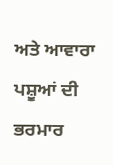ਅਤੇ ਆਵਾਰਾ ਪਸ਼ੂਆਂ ਦੀ ਭਰਮਾਰ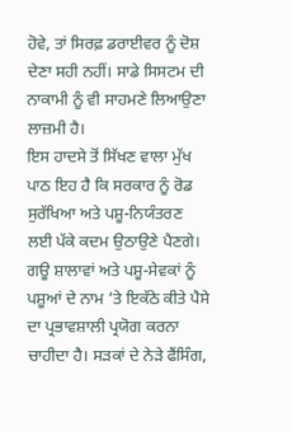ਹੋਵੇ, ਤਾਂ ਸਿਰਫ਼ ਡਰਾਈਵਰ ਨੂੰ ਦੋਸ਼ ਦੇਣਾ ਸਹੀ ਨਹੀਂ। ਸਾਡੇ ਸਿਸਟਮ ਦੀ ਨਾਕਾਮੀ ਨੂੰ ਵੀ ਸਾਹਮਣੇ ਲਿਆਉਣਾ ਲਾਜ਼ਮੀ ਹੈ।
ਇਸ ਹਾਦਸੇ ਤੋਂ ਸਿੱਖਣ ਵਾਲਾ ਮੁੱਖ ਪਾਠ ਇਹ ਹੈ ਕਿ ਸਰਕਾਰ ਨੂੰ ਰੋਡ ਸੁਰੱਖਿਆ ਅਤੇ ਪਸ਼ੂ-ਨਿਯੰਤਰਣ ਲਈ ਪੱਕੇ ਕਦਮ ਉਠਾਉਣੇ ਪੈਣਗੇ। ਗਊ ਸ਼ਾਲਾਵਾਂ ਅਤੇ ਪਸ਼ੂ-ਸੇਵਕਾਂ ਨੂੰ ਪਸ਼ੂਆਂ ਦੇ ਨਾਮ ‘ਤੇ ਇਕੱਠੇ ਕੀਤੇ ਪੈਸੇ ਦਾ ਪ੍ਰਭਾਵਸ਼ਾਲੀ ਪ੍ਰਯੋਗ ਕਰਨਾ ਚਾਹੀਦਾ ਹੈ। ਸੜਕਾਂ ਦੇ ਨੇੜੇ ਫੈਂਸਿੰਗ,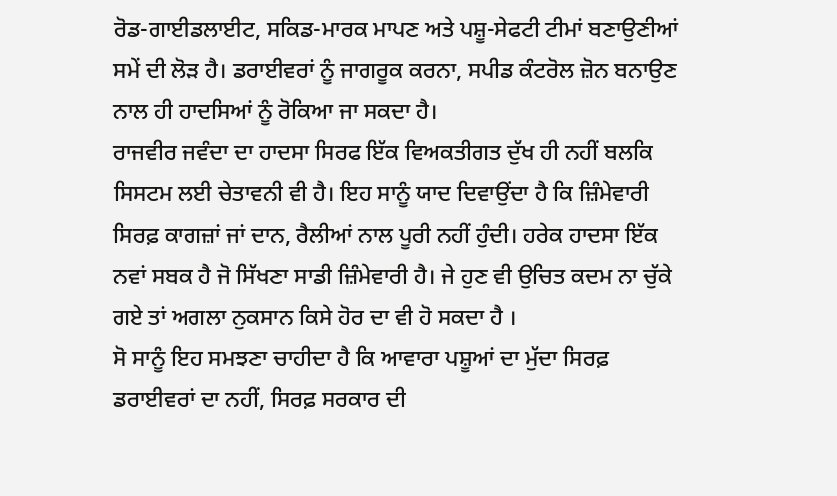ਰੋਡ-ਗਾਈਡਲਾਈਟ, ਸਕਿਡ-ਮਾਰਕ ਮਾਪਣ ਅਤੇ ਪਸ਼ੂ-ਸੇਫਟੀ ਟੀਮਾਂ ਬਣਾਉਣੀਆਂ ਸਮੇਂ ਦੀ ਲੋੜ ਹੈ। ਡਰਾਈਵਰਾਂ ਨੂੰ ਜਾਗਰੂਕ ਕਰਨਾ, ਸਪੀਡ ਕੰਟਰੋਲ ਜ਼ੋਨ ਬਨਾਉਣ ਨਾਲ ਹੀ ਹਾਦਸਿਆਂ ਨੂੰ ਰੋਕਿਆ ਜਾ ਸਕਦਾ ਹੈ।
ਰਾਜਵੀਰ ਜਵੰਦਾ ਦਾ ਹਾਦਸਾ ਸਿਰਫ ਇੱਕ ਵਿਅਕਤੀਗਤ ਦੁੱਖ ਹੀ ਨਹੀਂ ਬਲਕਿ ਸਿਸਟਮ ਲਈ ਚੇਤਾਵਨੀ ਵੀ ਹੈ। ਇਹ ਸਾਨੂੰ ਯਾਦ ਦਿਵਾਉਂਦਾ ਹੈ ਕਿ ਜ਼ਿੰਮੇਵਾਰੀ ਸਿਰਫ਼ ਕਾਗਜ਼ਾਂ ਜਾਂ ਦਾਨ, ਰੈਲੀਆਂ ਨਾਲ ਪੂਰੀ ਨਹੀਂ ਹੁੰਦੀ। ਹਰੇਕ ਹਾਦਸਾ ਇੱਕ ਨਵਾਂ ਸਬਕ ਹੈ ਜੋ ਸਿੱਖਣਾ ਸਾਡੀ ਜ਼ਿੰਮੇਵਾਰੀ ਹੈ। ਜੇ ਹੁਣ ਵੀ ਉਚਿਤ ਕਦਮ ਨਾ ਚੁੱਕੇ ਗਏ ਤਾਂ ਅਗਲਾ ਨੁਕਸਾਨ ਕਿਸੇ ਹੋਰ ਦਾ ਵੀ ਹੋ ਸਕਦਾ ਹੈ ।
ਸੋ ਸਾਨੂੰ ਇਹ ਸਮਝਣਾ ਚਾਹੀਦਾ ਹੈ ਕਿ ਆਵਾਰਾ ਪਸ਼ੂਆਂ ਦਾ ਮੁੱਦਾ ਸਿਰਫ਼ ਡਰਾਈਵਰਾਂ ਦਾ ਨਹੀਂ, ਸਿਰਫ਼ ਸਰਕਾਰ ਦੀ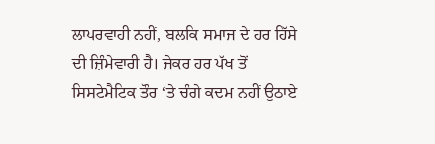ਲਾਪਰਵਾਹੀ ਨਹੀਂ, ਬਲਕਿ ਸਮਾਜ ਦੇ ਹਰ ਹਿੱਸੇ ਦੀ ਜ਼ਿੰਮੇਵਾਰੀ ਹੈ। ਜੇਕਰ ਹਰ ਪੱਖ ਤੋਂ ਸਿਸਟੇਮੈਟਿਕ ਤੌਰ ‘ਤੇ ਚੰਗੇ ਕਦਮ ਨਹੀਂ ਉਠਾਏ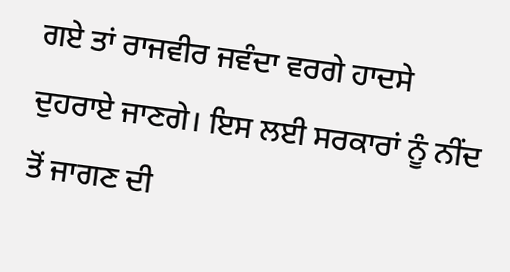ਗਏ ਤਾਂ ਰਾਜਵੀਰ ਜਵੰਦਾ ਵਰਗੇ ਹਾਦਸੇ ਦੁਹਰਾਏ ਜਾਣਗੇ। ਇਸ ਲਈ ਸਰਕਾਰਾਂ ਨੂੰ ਨੀਂਦ ਤੋਂ ਜਾਗਣ ਦੀ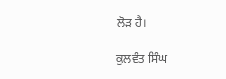ਲੋੜ ਹੈ।

ਕੁਲਵੰਤ ਸਿੰਘ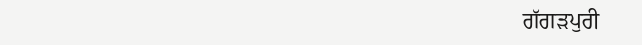ਗੱਗੜਪੁਰੀ